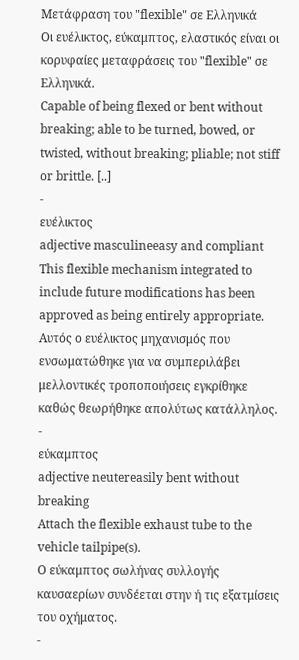Μετάφραση του "flexible" σε Ελληνικά
Οι ευέλικτος, εύκαμπτος, ελαστικός είναι οι κορυφαίες μεταφράσεις του "flexible" σε Ελληνικά.
Capable of being flexed or bent without breaking; able to be turned, bowed, or twisted, without breaking; pliable; not stiff or brittle. [..]
-
ευέλικτος
adjective masculineeasy and compliant
This flexible mechanism integrated to include future modifications has been approved as being entirely appropriate.
Αυτός ο ευέλικτος μηχανισμός που ενσωματώθηκε για να συμπεριλάβει μελλοντικές τροποποιήσεις εγκρίθηκε καθώς θεωρήθηκε απολύτως κατάλληλος.
-
εύκαμπτος
adjective neutereasily bent without breaking
Attach the flexible exhaust tube to the vehicle tailpipe(s).
O εύκαμπτος σωλήνας συλλογής καυσαερίων συνδέεται στην ή τις εξατμίσεις του οχήματος.
-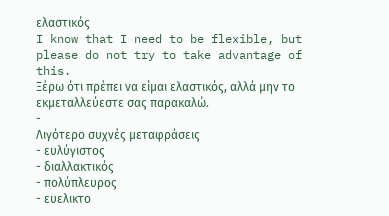ελαστικός
I know that I need to be flexible, but please do not try to take advantage of this.
Ξέρω ότι πρέπει να είμαι ελαστικός, αλλά μην το εκμεταλλεύεστε σας παρακαλώ.
-
Λιγότερο συχνές μεταφράσεις
- ευλύγιστος
- διαλλακτικός
- πολύπλευρος
- ευελικτο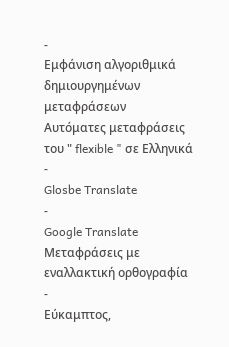-
Εμφάνιση αλγοριθμικά δημιουργημένων μεταφράσεων
Αυτόματες μεταφράσεις του " flexible " σε Ελληνικά
-
Glosbe Translate
-
Google Translate
Μεταφράσεις με εναλλακτική ορθογραφία
-
Εύκαμπτος,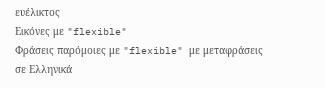ευέλικτος
Εικόνες με "flexible"
Φράσεις παρόμοιες με "flexible" με μεταφράσεις σε Ελληνικά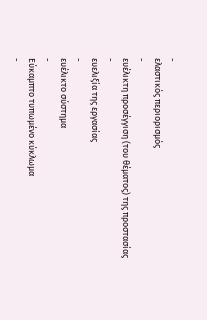-
ελαστικός περιορισμός
-
ευέλικτη προσέγγιση (του θέματος) της προστασίας
-
ευελιξία της εργασίας
-
ευέλικτο σύστημα
-
Εύκαμπτο τυπωμένο κύκλωμα
-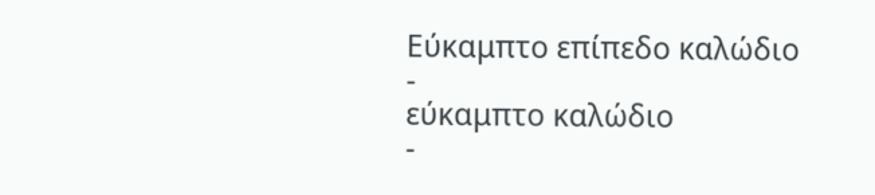Εύκαμπτο επίπεδο καλώδιο
-
εύκαμπτο καλώδιο
-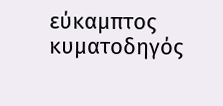εύκαμπτος κυματοδηγός